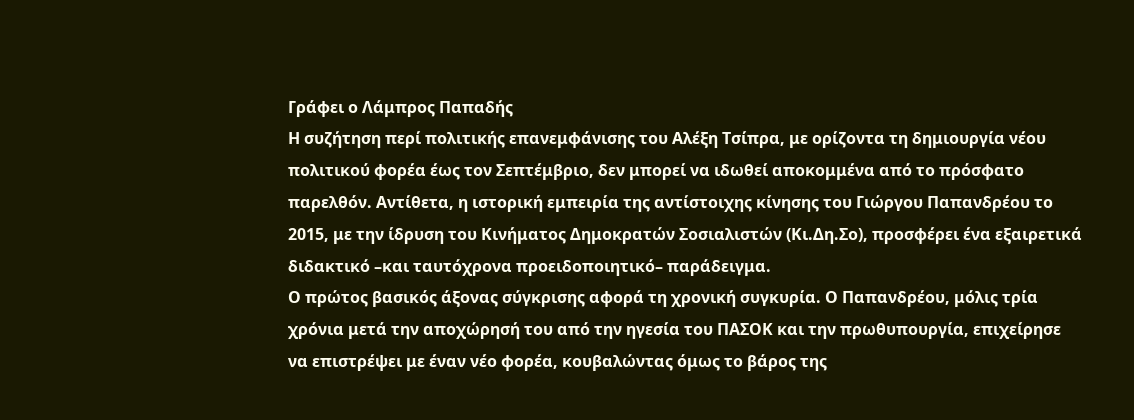Γράφει ο Λάμπρος Παπαδής
Η συζήτηση περί πολιτικής επανεμφάνισης του Αλέξη Τσίπρα, με ορίζοντα τη δημιουργία νέου πολιτικού φορέα έως τον Σεπτέμβριο, δεν μπορεί να ιδωθεί αποκομμένα από το πρόσφατο παρελθόν. Αντίθετα, η ιστορική εμπειρία της αντίστοιχης κίνησης του Γιώργου Παπανδρέου το 2015, με την ίδρυση του Κινήματος Δημοκρατών Σοσιαλιστών (Κι.Δη.Σο), προσφέρει ένα εξαιρετικά διδακτικό –και ταυτόχρονα προειδοποιητικό– παράδειγμα.
Ο πρώτος βασικός άξονας σύγκρισης αφορά τη χρονική συγκυρία. Ο Παπανδρέου, μόλις τρία χρόνια μετά την αποχώρησή του από την ηγεσία του ΠΑΣΟΚ και την πρωθυπουργία, επιχείρησε να επιστρέψει με έναν νέο φορέα, κουβαλώντας όμως το βάρος της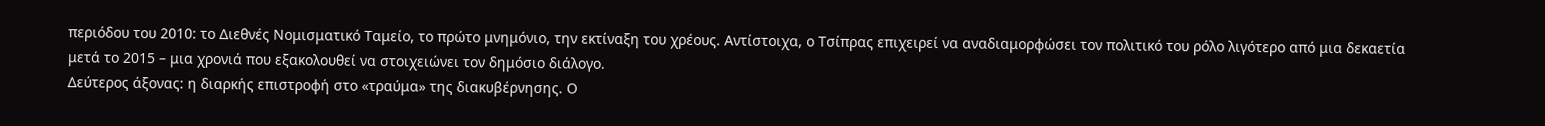περιόδου του 2010: το Διεθνές Νομισματικό Ταμείο, το πρώτο μνημόνιο, την εκτίναξη του χρέους. Αντίστοιχα, ο Τσίπρας επιχειρεί να αναδιαμορφώσει τον πολιτικό του ρόλο λιγότερο από μια δεκαετία μετά το 2015 – μια χρονιά που εξακολουθεί να στοιχειώνει τον δημόσιο διάλογο.
Δεύτερος άξονας: η διαρκής επιστροφή στο «τραύμα» της διακυβέρνησης. Ο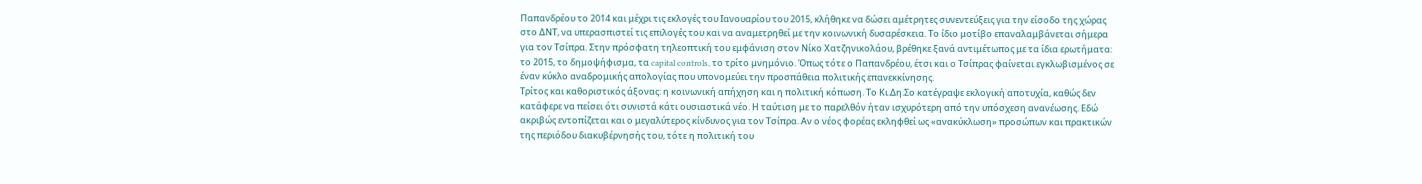Παπανδρέου το 2014 και μέχρι τις εκλογές του Ιανουαρίου του 2015, κλήθηκε να δώσει αμέτρητες συνεντεύξεις για την είσοδο της χώρας στο ΔΝΤ, να υπερασπιστεί τις επιλογές του και να αναμετρηθεί με την κοινωνική δυσαρέσκεια. Το ίδιο μοτίβο επαναλαμβάνεται σήμερα για τον Τσίπρα. Στην πρόσφατη τηλεοπτική του εμφάνιση στον Νίκο Χατζηνικολάου, βρέθηκε ξανά αντιμέτωπος με τα ίδια ερωτήματα: το 2015, το δημοψήφισμα, τα capital controls, το τρίτο μνημόνιο. Όπως τότε ο Παπανδρέου, έτσι και ο Τσίπρας φαίνεται εγκλωβισμένος σε έναν κύκλο αναδρομικής απολογίας που υπονομεύει την προσπάθεια πολιτικής επανεκκίνησης.
Τρίτος και καθοριστικός άξονας: η κοινωνική απήχηση και η πολιτική κόπωση. Το Κι.Δη.Σο κατέγραψε εκλογική αποτυχία, καθώς δεν κατάφερε να πείσει ότι συνιστά κάτι ουσιαστικά νέο. Η ταύτιση με το παρελθόν ήταν ισχυρότερη από την υπόσχεση ανανέωσης. Εδώ ακριβώς εντοπίζεται και ο μεγαλύτερος κίνδυνος για τον Τσίπρα. Αν ο νέος φορέας εκληφθεί ως «ανακύκλωση» προσώπων και πρακτικών της περιόδου διακυβέρνησής του, τότε η πολιτική του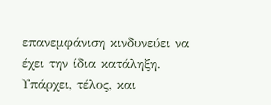επανεμφάνιση κινδυνεύει να έχει την ίδια κατάληξη.
Υπάρχει, τέλος, και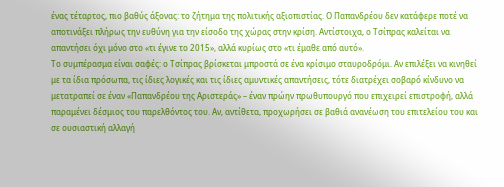ένας τέταρτος, πιο βαθύς άξονας: το ζήτημα της πολιτικής αξιοπιστίας. Ο Παπανδρέου δεν κατάφερε ποτέ να αποτινάξει πλήρως την ευθύνη για την είσοδο της χώρας στην κρίση. Αντίστοιχα, ο Τσίπρας καλείται να απαντήσει όχι μόνο στο «τι έγινε το 2015», αλλά κυρίως στο «τι έμαθε από αυτό».
Το συμπέρασμα είναι σαφές: ο Τσίπρας βρίσκεται μπροστά σε ένα κρίσιμο σταυροδρόμι. Αν επιλέξει να κινηθεί με τα ίδια πρόσωπα, τις ίδιες λογικές και τις ίδιες αμυντικές απαντήσεις, τότε διατρέχει σοβαρό κίνδυνο να μετατραπεί σε έναν «Παπανδρέου της Αριστεράς» – έναν πρώην πρωθυπουργό που επιχειρεί επιστροφή, αλλά παραμένει δέσμιος του παρελθόντος του. Αν, αντίθετα, προχωρήσει σε βαθιά ανανέωση του επιτελείου του και σε ουσιαστική αλλαγή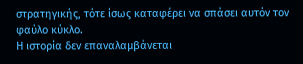στρατηγικής, τότε ίσως καταφέρει να σπάσει αυτόν τον φαύλο κύκλο.
Η ιστορία δεν επαναλαμβάνεται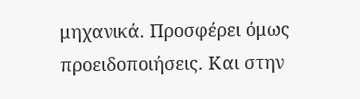μηχανικά. Προσφέρει όμως προειδοποιήσεις. Και στην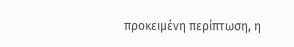προκειμένη περίπτωση, η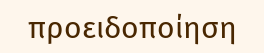προειδοποίηση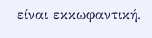είναι εκκωφαντική.